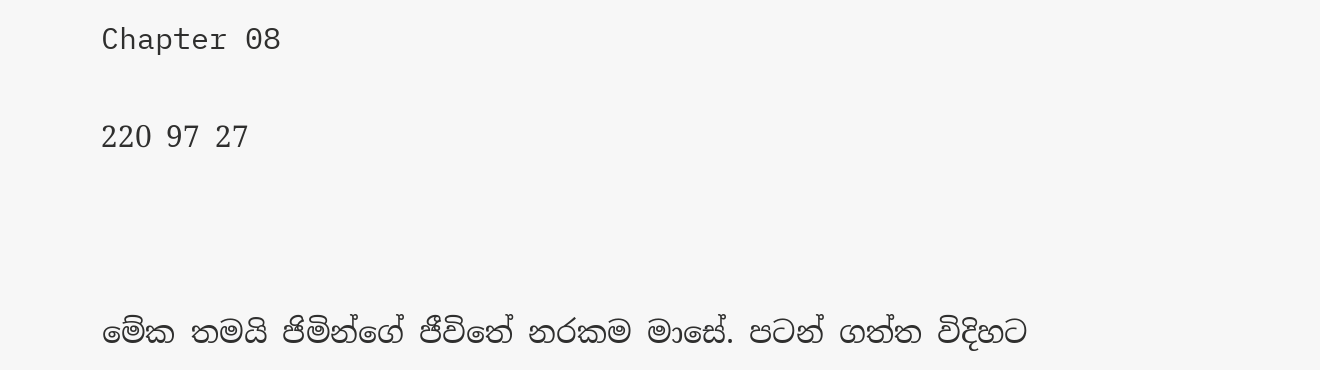Chapter 08

220 97 27



මේක තමයි ජිමින්ගේ ජීවිතේ නරකම මාසේ. පටන් ගත්ත විදිහට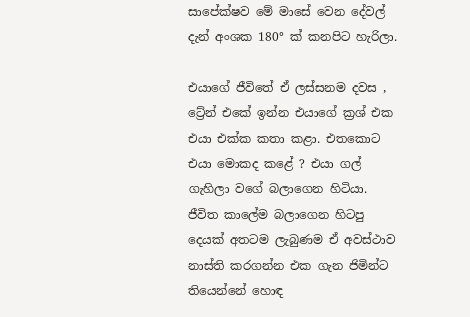සාපේක්ෂව මේ මාසේ වෙන දේවල් දැන් අංශක 180° ක් කනපිට හැරිලා.

එයාගේ ජීවිතේ ඒ ලස්සනම දවස , ට්‍රේන් එකේ ඉන්න එයාගේ ක්‍රශ් එක එයා එක්ක කතා කළා. එතකොට එයා මොකද කළේ ? එයා ගල් ගැහිලා වගේ බලාගෙන හිටියා. ජීවිත කාලේම බලාගෙන හිටපු දෙයක් අතටම ලැබුණම ඒ අවස්ථාව නාස්ති කරගන්න එක ගැන ජිමින්ට තියෙන්නේ හොඳ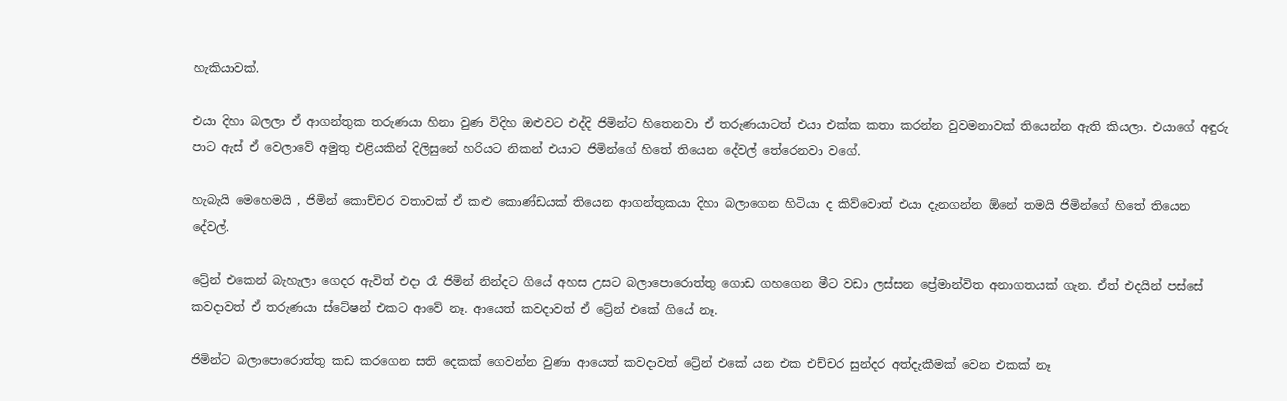හැකියාවක්.

එයා දිහා බලලා ඒ ආගන්තුක තරුණයා හිනා වුණ විදිහ ඔළුවට එද්දි ජිමින්ට හිතෙනවා ඒ තරුණයාටත් එයා එක්ක කතා කරන්න වුවමනාවක් තියෙන්න ඇති කියලා. එයාගේ අඳුරු පාට ඇස් ඒ වෙලාවේ අමුතු එළියකින් දිලිසුනේ හරියට නිකන් එයාට ජිමින්ගේ හිතේ තියෙන දේවල් තේරෙනවා වගේ.

හැබැයි මෙහෙමයි , ජිමින් කොච්චර වතාවක් ඒ කළු කොණ්ඩයක් තියෙන ආගන්තුකයා දිහා බලාගෙන හිටියා ද කිව්වොත් එයා දැනගන්න ඕනේ තමයි ජිමින්ගේ හිතේ තියෙන දේවල්.

ට්‍රේන් එකෙන් බැහැලා ගෙදර ඇවිත් එදා රෑ ජිමින් නින්දට ගියේ අහස උසට බලාපොරොත්තු ගොඩ ගහගෙන මීට වඩා ලස්සන ප්‍රේමාන්විත අනාගතයක් ගැන. ඒත් එදයින් පස්සේ කවදාවත් ඒ තරුණයා ස්ටේෂන් එකට ආවේ නෑ. ආයෙත් කවදාවත් ඒ ට්‍රේන් එකේ ගියේ නෑ.

ජිමින්ට බලාපොරොත්තු කඩ කරගෙන සති දෙකක් ගෙවන්න වුණා ආයෙත් කවදාවත් ට්‍රේන් එකේ යන එක එච්චර සුන්දර අත්දැකීමක් වෙන එකක් නෑ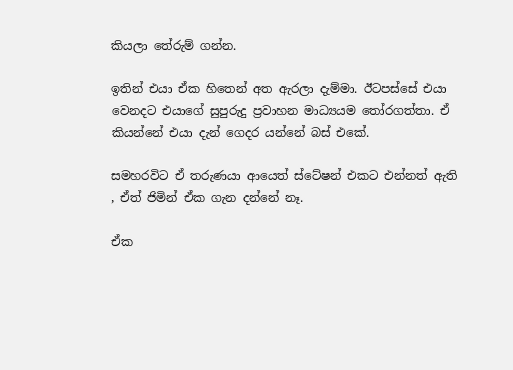කියලා තේරුම් ගන්න.

ඉතින් එයා ඒක හිතෙන් අත ඇරලා දැම්මා. ඊටපස්සේ එයා වෙනදට එයාගේ සුපුරුදු ප්‍රවාහන මාධ්‍යයම තෝරගත්තා. ඒ කියන්නේ එයා දැන් ගෙදර යන්නේ බස් එකේ.

සමහරවිට ඒ තරුණයා ආයෙත් ස්ටේෂන් එකට එන්නත් ඇති , ඒත් ජිමින් ඒක ගැන දන්නේ නෑ.

ඒක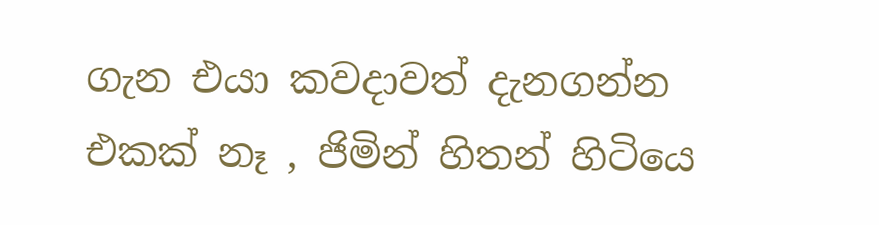ගැන එයා කවදාවත් දැනගන්න එකක් නෑ , ජිමින් හිතන් හිටියෙ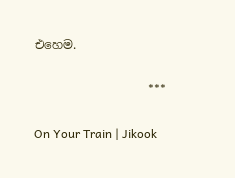එහෙම.

                                      ***

On Your Train | Jikook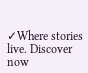✓Where stories live. Discover now